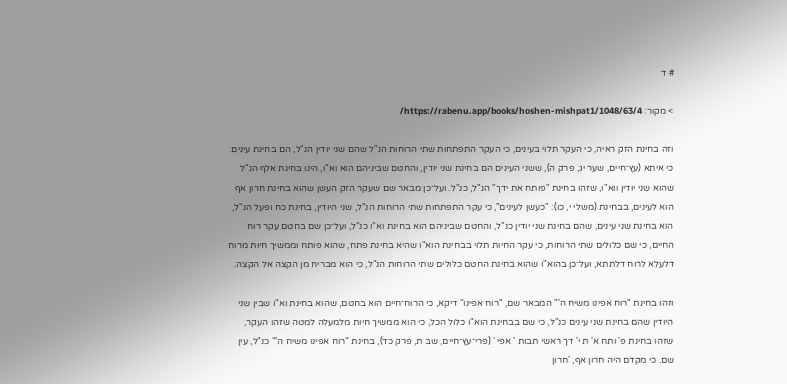# ד

> מקור: https://rabenu.app/books/hoshen-mishpat1/1048/63/4/

וזה בחינת הזק ראיה, כי העקר תלוי בעינים, כי העקר התפתחות שתי הרוחות הנ"ל שהם שני יודין הנ"ל, הם בחינת עינים. כי איתא (עץ־חיים, שער יג, פרק ה), ששני העינים הם בחינת שני יודין, והחטם שביניהם הוא וא"ו, הינו בחינת אלף הנ"ל שהוא שני יודין ווא"ו, שזהו בחינת "פותח את ידך" הנ"ל, כנ"ל. ועל־כן מבאר שם שעקר הזק העשן שהוא בחינת חרון אף הוא לעינים, בבחינת (משלי י, כו): "כעשן לעינים", כי עקר התפתחות שתי הרוחות הנ"ל, שני היודין, בחינת כח ופעל הנ"ל, הוא בחינת שני עינים, שהם בחינת שני יודין כנ"ל, והחטם שביניהם הוא בחינת וא"ו כנ"ל, ועל־כן שם בחטם עקר רוח החיים, כי שם כלולים שתי הרוחות, כי עקר החיות תלוי בבחינת הוא"ו שהיא בחינת פתח, שהוא פותח וממשיך חיות מרוח דלעלא לרוח דלתתא, ועל־כן בהוא"ו שהוא בחינת החטם כלולים שתי הרוחות הנ"ל, כי הוא מבריח מן הקצה אל הקצה.

וזהו בחינת "רוח אפינו משיח ה'" המבאר שם, "רוח אפינו" דיקא, כי הרוח־חיים הוא בחטם, שהוא בחינת וא"ו שבין שני היודין שהם בחינת שני עינים כנ"ל, כי שם בבחינת הוא"ו כלול הכל, כי הוא ממשיך חיות מלמעלה למטה שזהו העקר, שזהו בחינת פ' ותח א' ת י' דך ראשי תבות ' אפי ' (פרי־עץ־חיים, שב ת, פרק כד), בחינת "רוח אפינו משיח ה'" כנ"ל, עין שם. כי מקדם היה חרון אף, 'חרון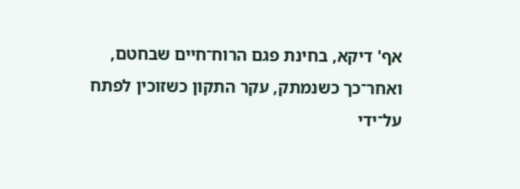אף' דיקא, בחינת פגם הרוח־חיים שבחטם, ואחר־כך כשנמתק, עקר התקון כשזוכין לפתח על־ידי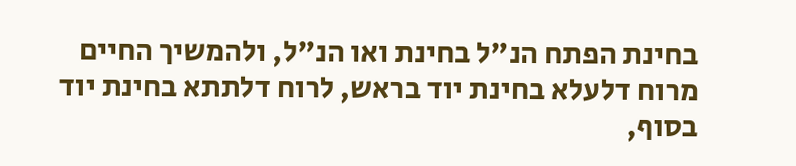בחינת הפתח הנ"ל בחינת ואו הנ"ל, ולהמשיך החיים מרוח דלעלא בחינת יוד בראש, לרוח דלתתא בחינת יוד בסוף,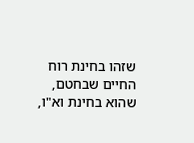שזהו בחינת רוח החיים שבחטם, שהוא בחינת וא"ו,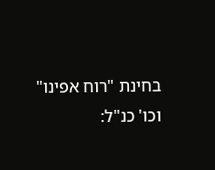בחינת "רוח אפינו" וכו' כנ"ל: